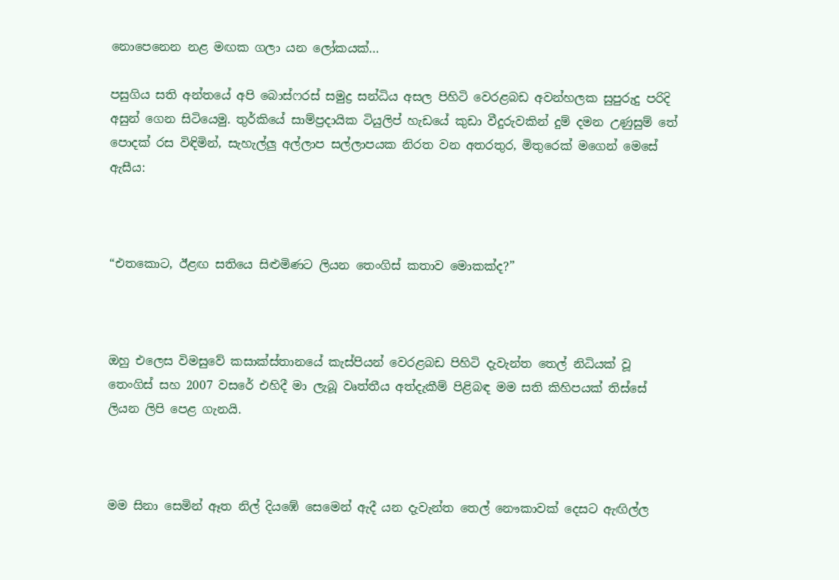නොපෙනෙන නළ මඟක ගලා යන ලෝකයක්…

පසුගිය සති අන්තයේ අපි බොස්ෆරස් සමුද්‍ර සන්ධිය අසල පිහිටි වෙරළබඩ අවන්හලක සුපුරුදු පරිදි අසුන් ගෙන සිටියෙමු. තුර්කියේ සාම්ප්‍රදායික ටියුලිප් හැඩයේ කුඩා වීදුරුවකින් දුම් දමන උණුසුම් තේ පොදක් රස විඳිමින්, සැහැල්ලු අල්ලාප සල්ලාපයක නිරත වන අතරතුර, මිතුරෙක් මගෙන් මෙසේ ඇසීය:



“එතකොට, ඊළඟ සතියෙ සිළුමිණට ලියන තෙංගිස් කතාව මොකක්ද?”



ඔහු එලෙස විමසුවේ කසාක්ස්තානයේ කැස්පියන් වෙරළබඩ පිහිටි දැවැන්ත තෙල් නිධියක් වූ තෙංගිස් සහ 2007 වසරේ එහිදී මා ලැබූ වෘත්තීය අත්දැකීම් පිළිබඳ මම සති කිහිපයක් තිස්සේ ලියන ලිපි පෙළ ගැනයි.



මම සිනා සෙමින් ඈත නිල් දියඹේ සෙමෙන් ඇදී යන දැවැන්ත තෙල් නෞකාවක් දෙසට ඇඟිල්ල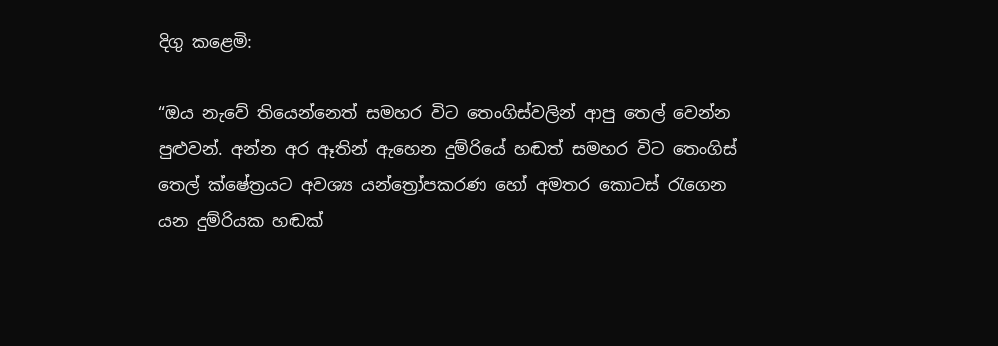දිගු කළෙමි:

“ඔය නැවේ තියෙන්නෙත් සමහර විට තෙංගිස්වලින් ආපු තෙල් වෙන්න පුළුවන්. අන්න අර ඈතින් ඇහෙන දුම්රියේ හඬත් සමහර විට තෙංගිස් තෙල් ක්ෂේත්‍රයට අවශ්‍ය යන්ත්‍රෝපකරණ හෝ අමතර කොටස් රැගෙන යන දුම්රියක හඬක්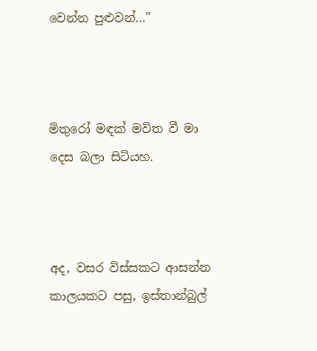වෙන්න පුළුවන්…”



මිතුරෝ මඳක් මවිත වී මා දෙස බලා සිටියහ.



අද, වසර විස්සකට ආසන්න කාලයකට පසු, ඉස්තාන්බුල්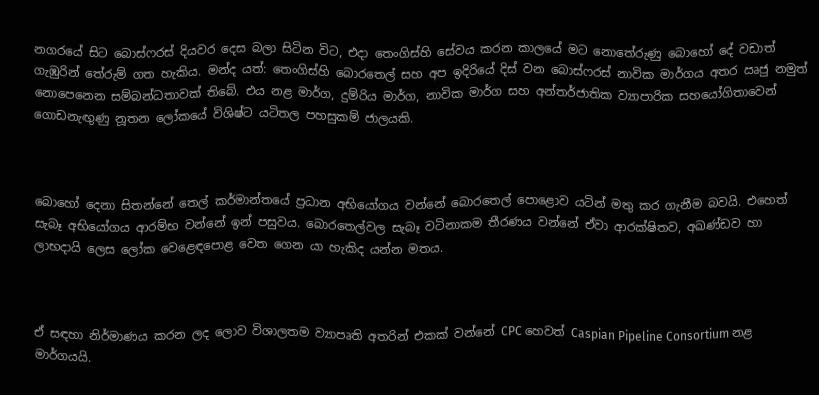නගරයේ සිට බොස්ෆරස් දියවර දෙස බලා සිටින විට, එදා තෙංගිස්හි සේවය කරන කාලයේ මට නොතේරුණු බොහෝ දේ වඩාත් ගැඹුරින් තේරුම් ගත හැකිය. මන්ද යත්: තෙංගිස්හි බොරතෙල් සහ අප ඉදිරියේ දිස් වන බොස්ෆරස් නාවික මාර්ගය අතර ඍජු නමුත් නොපෙනෙන සම්බන්ධතාවක් තිබේ. එය නළ මාර්ග, දුම්රිය මාර්ග, නාවික මාර්ග සහ අන්තර්ජාතික ව්‍යාපාරික සහයෝගිතාවෙන් ගොඩනැඟුණු නූතන ලෝකයේ විශිෂ්ට යටිතල පහසුකම් ජාලයකි.



බොහෝ දෙනා සිතන්නේ තෙල් කර්මාන්තයේ ප්‍රධාන අභියෝගය වන්නේ බොරතෙල් පොළොව යටින් මතු කර ගැනීම බවයි. එහෙත් සැබෑ අභියෝගය ආරම්භ වන්නේ ඉන් පසුවය. බොරතෙල්වල සැබෑ වටිනාකම තීරණය වන්නේ ඒවා ආරක්ෂිතව, අඛණ්ඩව හා ලාභදායි ලෙස ලෝක වෙළෙඳපොළ වෙත ගෙන යා හැකිද යන්න මතය.



ඒ සඳහා නිර්මාණය කරන ලද ලොව විශාලතම ව්‍යාපෘති අතරින් එකක් වන්නේ CPC හෙවත් Caspian Pipeline Consortium නළ මාර්ගයයි.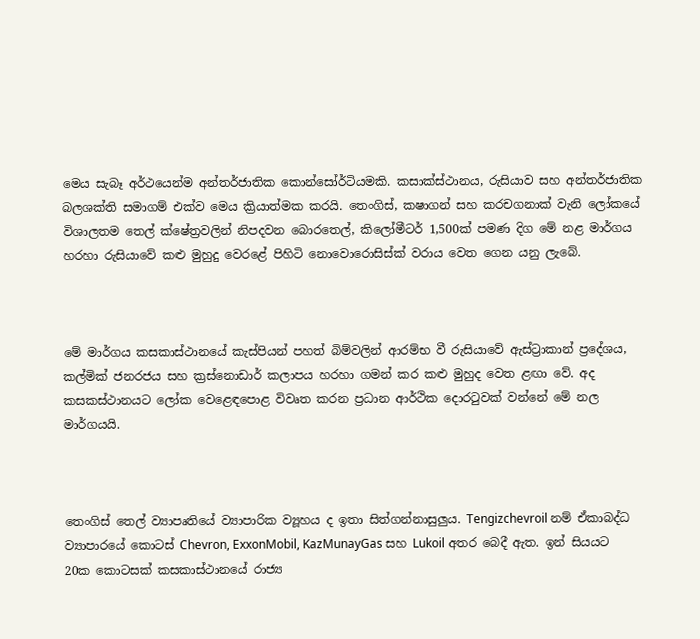මෙය සැබෑ අර්ථයෙන්ම අන්තර්ජාතික කොන්සෝර්ටියමකි. කසාක්ස්ථානය, රුසියාව සහ අන්තර්ජාතික බලශක්ති සමාගම් එක්ව මෙය ක්‍රියාත්මක කරයි. තෙංගිස්, කෂාගන් සහ කරචගනාක් වැනි ලෝකයේ විශාලතම තෙල් ක්ෂේත්‍රවලින් නිපදවන බොරතෙල්, කිලෝමීටර් 1,500ක් පමණ දිග මේ නළ මාර්ගය හරහා රුසියාවේ කළු මුහුදු වෙරළේ පිහිටි නොවොරොසිස්ක් වරාය වෙත ගෙන යනු ලැබේ.



මේ මාර්ගය කසකාස්ථානයේ කැස්පියන් පහත් බිම්වලින් ආරම්භ වී රුසියාවේ ඇස්ට්‍රාකාන් ප්‍රදේශය, කල්මික් ජනරජය සහ ක්‍රස්නොඩාර් කලාපය හරහා ගමන් කර කළු මුහුද වෙත ළඟා වේ. අද කසකස්ථානයට ලෝක වෙළෙඳපොළ විවෘත කරන ප්‍රධාන ආර්ථික දොරටුවක් වන්නේ මේ නල මාර්ගයයි.



තෙංගිස් තෙල් ව්‍යාපෘතියේ ව්‍යාපාරික ව්‍යූහය ද ඉතා සිත්ගන්නාසුලුය. Tengizchevroil නම් ඒකාබද්ධ ව්‍යාපාරයේ කොටස් Chevron, ExxonMobil, KazMunayGas සහ Lukoil අතර බෙදී ඇත. ඉන් සියයට 20ක කොටසක් කසකාස්ථානයේ රාජ්‍ය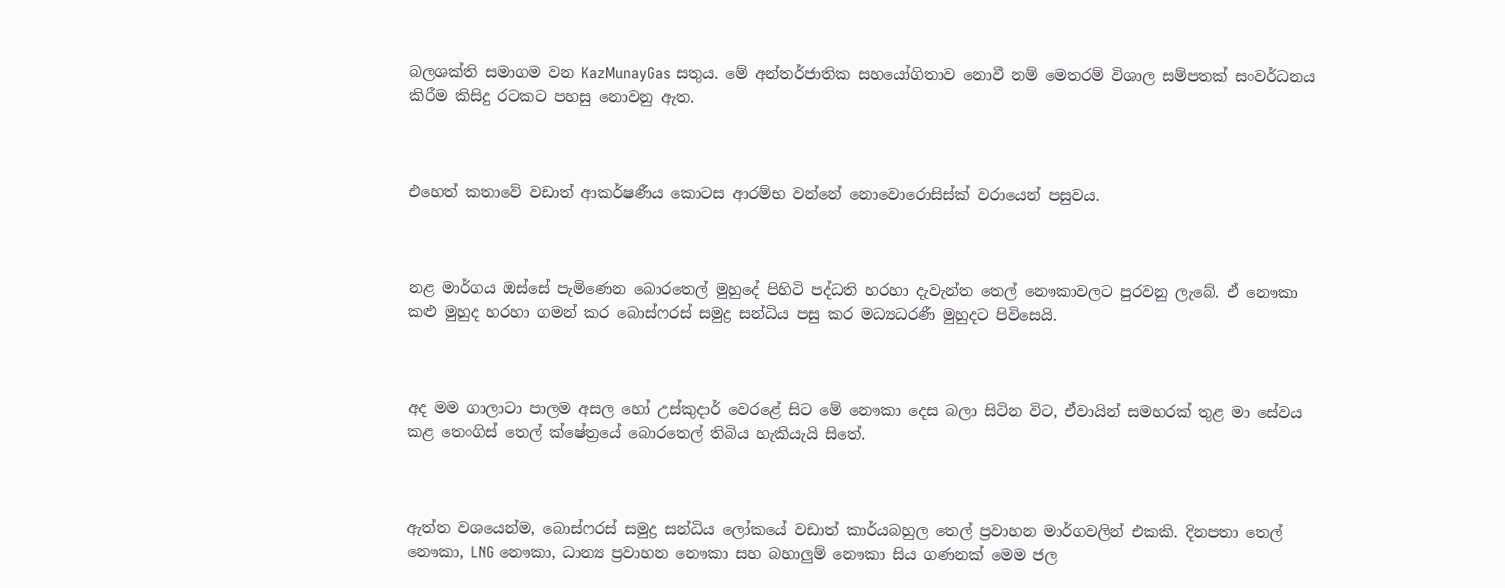බලශක්ති සමාගම වන KazMunayGas සතුය. මේ අන්තර්ජාතික සහයෝගිතාව නොවී නම් මෙතරම් විශාල සම්පතක් සංවර්ධනය කිරීම කිසිදු රටකට පහසු නොවනු ඇත.



එහෙත් කතාවේ වඩාත් ආකර්ෂණීය කොටස ආරම්භ වන්නේ නොවොරොසිස්ක් වරායෙන් පසුවය.



නළ මාර්ගය ඔස්සේ පැමිණෙන බොරතෙල් මුහුදේ පිහිටි පද්ධති හරහා දැවැන්ත තෙල් නෞකාවලට පුරවනු ලැබේ. ඒ නෞකා කළු මුහුද හරහා ගමන් කර බොස්ෆරස් සමුද්‍ර සන්ධිය පසු කර මධ්‍යධරණී මුහුදට පිවිසෙයි.



අද මම ගාලාටා පාලම අසල හෝ උස්කුදාර් වෙරළේ සිට මේ නෞකා දෙස බලා සිටින විට, ඒවායින් සමහරක් තුළ මා සේවය කළ තෙංගිස් තෙල් ක්ෂේත්‍රයේ බොරතෙල් තිබිය හැකියැයි සිතේ.



ඇත්ත වශයෙන්ම, බොස්ෆරස් සමුද්‍ර සන්ධිය ලෝකයේ වඩාත් කාර්යබහුල තෙල් ප්‍රවාහන මාර්ගවලින් එකකි. දිනපතා තෙල් නෞකා, LNG නෞකා, ධාන්‍ය ප්‍රවාහන නෞකා සහ බහාලුම් නෞකා සිය ගණනක් මෙම ජල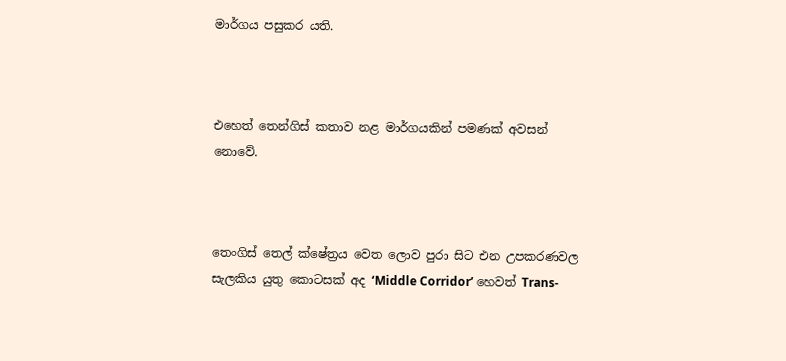මාර්ගය පසුකර යති.



එහෙත් තෙන්ගිස් කතාව නළ මාර්ගයකින් පමණක් අවසන් නොවේ.



තෙංගිස් තෙල් ක්ෂේත්‍රය වෙත ලොව පුරා සිට එන උපකරණවල සැලකිය යුතු කොටසක් අද ‘Middle Corridor’ හෙවත් Trans-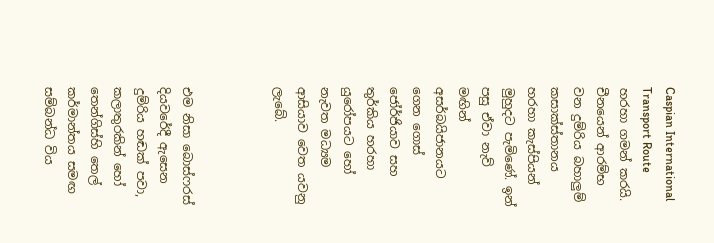Caspian International Transport Route හරහා ගමන් කරයි. චීනයෙන් ආරම්භ වන දුම්රිය බහාලුම් කසාක්ස්තානය හරහා කැස්පියන් මුහුදට පැමිණේ. ඉන් පසු ඒවා නැව් මඟින් අසර්බයිජානයට ගෙන ගොස් ජෝර්ජියාව සහ තුර්කිය හරහා යුරෝපයට හෝ නැවත මධ්‍යම ආසියාව වෙත යවනු ලැබේ.



එම නිසා බොස්ෆරස් දියවරේදී ඇසෙන දුම්රිය හඬක් පවා, කලාතුරකින් හෝ තෙන්ගිස්හි තෙල් කර්මාන්තය සමඟ සම්බන්ධ විය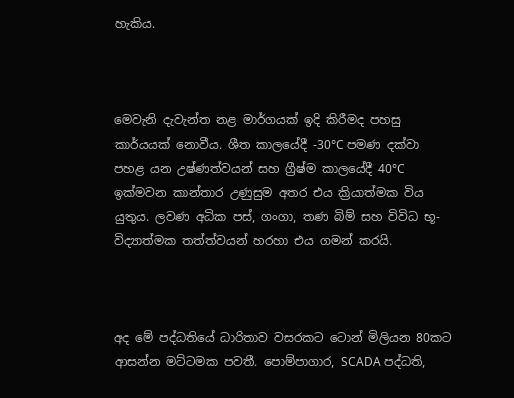හැකිය.



මෙවැනි දැවැන්ත නළ මාර්ගයක් ඉදි කිරීමද පහසු කාර්යයක් නොවීය. ශීත කාලයේදී -30°C පමණ දක්වා පහළ යන උෂ්ණත්වයන් සහ ග්‍රීෂ්ම කාලයේදී 40°C ඉක්මවන කාන්තාර උණුසුම අතර එය ක්‍රියාත්මක විය යුතුය. ලවණ අධික පස්, ගංගා, තණ බිම් සහ විවිධ භූ-විද්‍යාත්මක තත්ත්වයන් හරහා එය ගමන් කරයි.



අද මේ පද්ධතියේ ධාරිතාව වසරකට ටොන් මිලියන 80කට ආසන්න මට්ටමක පවතී. පොම්පාගාර, SCADA පද්ධති,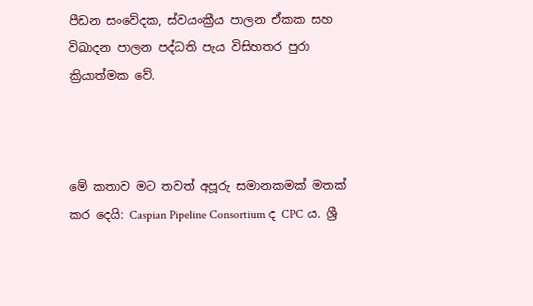පීඩන සංවේදක, ස්වයංක්‍රීය පාලන ඒකක සහ විඛාදන පාලන පද්ධති පැය විසිහතර පුරා ක්‍රියාත්මක වේ.



මේ කතාව මට තවත් අපූරු සමානකමක් මතක් කර දෙයි: Caspian Pipeline Consortium ද CPC ය. ශ්‍රී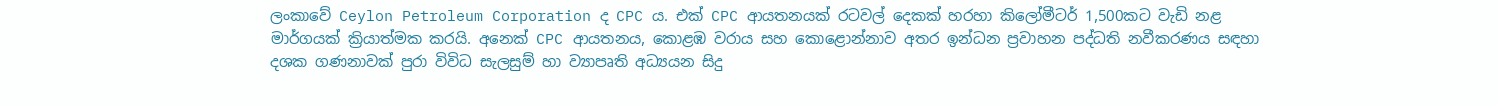ලංකාවේ Ceylon Petroleum Corporation ද CPC ය. එක් CPC ආයතනයක් රටවල් දෙකක් හරහා කිලෝමීටර් 1,500කට වැඩි නළ මාර්ගයක් ක්‍රියාත්මක කරයි. අනෙක් CPC ආයතනය, කොළඹ වරාය සහ කොළොන්නාව අතර ඉන්ධන ප්‍රවාහන පද්ධති නවීකරණය සඳහා දශක ගණනාවක් පුරා විවිධ සැලසුම් හා ව්‍යාපෘති අධ්‍යයන සිදු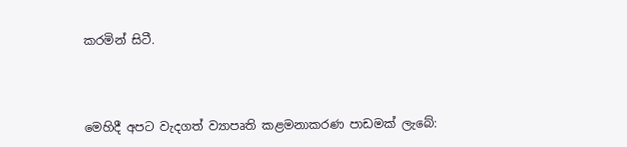කරමින් සිටී.



මෙහිදී අපට වැදගත් ව්‍යාපෘති කළමනාකරණ පාඩමක් ලැබේ: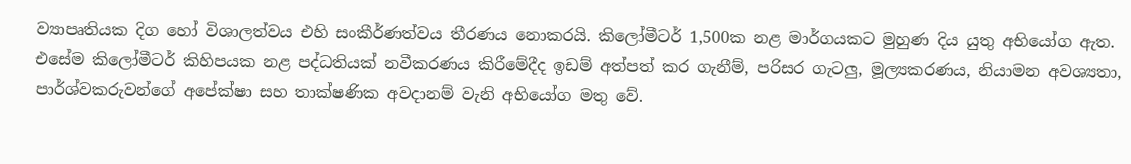ව්‍යාපෘතියක දිග හෝ විශාලත්වය එහි සංකීර්ණත්වය තීරණය නොකරයි. කිලෝමීටර් 1,500ක නළ මාර්ගයකට මුහුණ දිය යුතු අභියෝග ඇත. එසේම කිලෝමීටර් කිහිපයක නළ පද්ධතියක් නවීකරණය කිරීමේදීද ඉඩම් අත්පත් කර ගැනීම්, පරිසර ගැටලු, මූල්‍යකරණය, නියාමන අවශ්‍යතා, පාර්ශ්වකරුවන්ගේ අපේක්ෂා සහ තාක්ෂණික අවදානම් වැනි අභියෝග මතු වේ.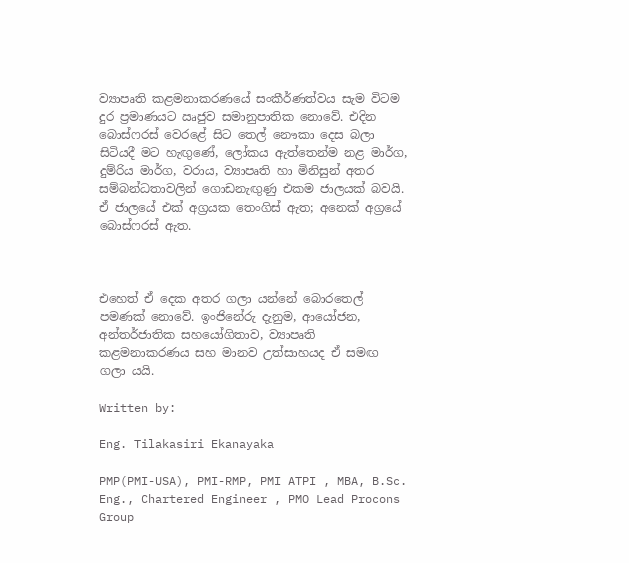ව්‍යාපෘති කළමනාකරණයේ සංකීර්ණත්වය සැම විටම දුර ප්‍රමාණයට ඍජුව සමානුපාතික නොවේ. එදින බොස්ෆරස් වෙරළේ සිට තෙල් නෞකා දෙස බලා සිටියදී මට හැඟුණේ, ලෝකය ඇත්තෙන්ම නළ මාර්ග, දුම්රිය මාර්ග, වරාය, ව්‍යාපෘති හා මිනිසුන් අතර සම්බන්ධතාවලින් ගොඩනැඟුණු එකම ජාලයක් බවයි. ඒ ජාලයේ එක් අග්‍රයක තෙංගිස් ඇත; අනෙක් අග්‍රයේ බොස්ෆරස් ඇත.



එහෙත් ඒ දෙක අතර ගලා යන්නේ බොරතෙල් පමණක් නොවේ. ඉංජිනේරු දැනුම, ආයෝජන, අන්තර්ජාතික සහයෝගිතාව, ව්‍යාපෘති කළමනාකරණය සහ මානව උත්සාහයද ඒ සමඟ ගලා යයි.

Written by:

Eng. Tilakasiri Ekanayaka

PMP(PMI-USA), PMI-RMP, PMI ATPI , MBA, B.Sc. Eng., Chartered Engineer , PMO Lead Procons Group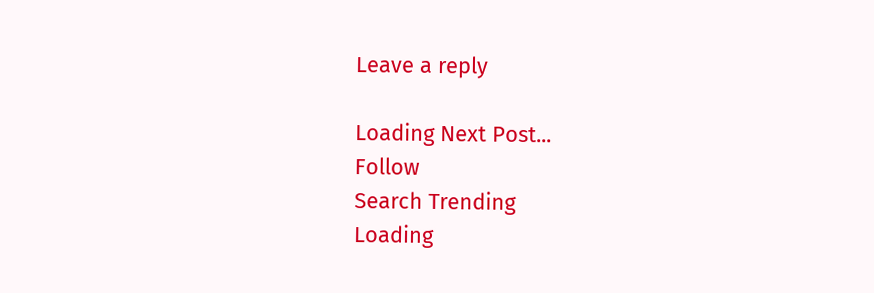Leave a reply

Loading Next Post...
Follow
Search Trending
Loading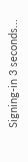Signing-in 3 seconds...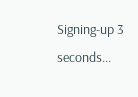Signing-up 3 seconds...